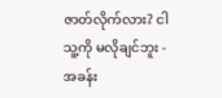ဇာတ်လိုက်လား? ငါ သူ့ကို မလိုချင်ဘူး - အခန်း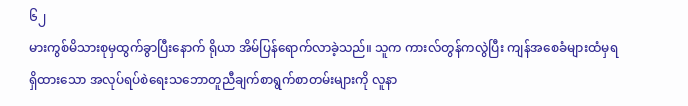၆၂
မားကွစ်မိသားစုမှထွက်ခွာပြီးနောက် ရိုယာ အိမ်ပြန်ရောက်လာခဲ့သည်။ သူက ကားလ်တွန်ကလွဲပြီး ကျန်အစေခံများထံမှရရှိထားသော အလုပ်ရပ်စဲရေးသဘောတူညီချက်စာရွက်စာတမ်းများကို လူနာ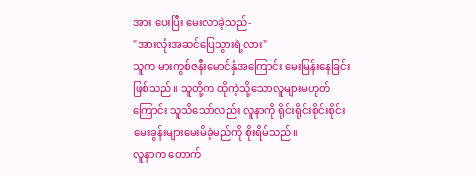အား ပေးပြီး မေးလာခဲ့သည်-
"အားလုံးအဆင်ပြေသွားရဲ့လား"
သူက မားကွစ်ဇနီးမောင်နှံအကြောင်း မေးမြန်းနေခြင်းဖြစ်သည်။ သူတို့က ထိုကဲ့သို့သောလူများမဟုတ်ကြောင်း သူသိသော်လည်း လူနာကို ရိုင်းရိုင်းစိုင်းစိုင်းမေးခွန်းများမေးမိခဲ့မည်ကို စိုးရိမ်သည်။
လူနာက တောက်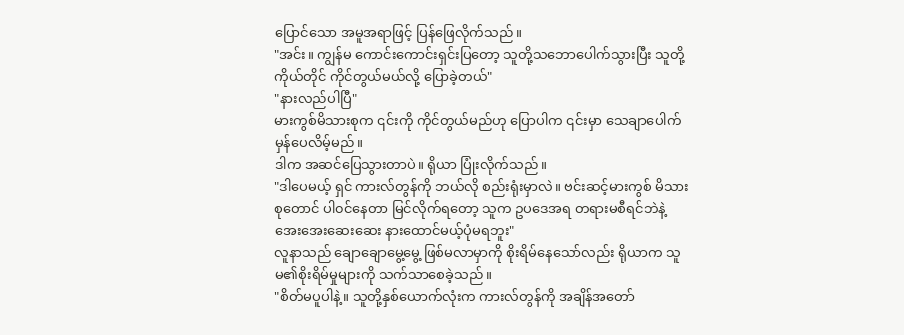ပြောင်သော အမူအရာဖြင့် ပြန်ဖြေလိုက်သည်။
"အင်း။ ကျွန်မ ကောင်းကောင်းရှင်းပြတော့ သူတို့သဘောပေါက်သွားပြီး သူတို့ကိုယ်တိုင် ကိုင်တွယ်မယ်လို့ ပြောခဲ့တယ်"
"နားလည်ပါပြီ"
မားကွစ်မိသားစုက ၎င်းကို ကိုင်တွယ်မည်ဟု ပြောပါက ၎င်းမှာ သေချာပေါက် မှန်ပေလိမ့်မည်။
ဒါက အဆင်ပြေသွားတာပဲ။ ရိုယာ ပြုံးလိုက်သည်။
"ဒါပေမယ့် ရှင် ကားလ်တွန်ကို ဘယ်လို စည်းရုံးမှာလဲ။ ဗင်းဆင့်မားကွစ် မိသားစုတောင် ပါ၀င်နေတာ မြင်လိုက်ရတော့ သူက ဥပဒေအရ တရားမစီရင်ဘဲနဲ့ အေးအေးဆေးဆေး နားထောင်မယ့်ပုံမရဘူး"
လူနာသည် ချောချောမွေ့မွေ့ ဖြစ်မလာမှာကို စိုးရိမ်နေသော်လည်း ရိုယာက သူမ၏စိုးရိမ်မှုများကို သက်သာစေခဲ့သည်။
"စိတ်မပူပါနဲ့။ သူတို့နှစ်ယောက်လုံးက ကားလ်တွန်ကို အချိန်အတော်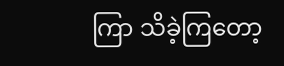ကြာ သိခဲ့ကြတော့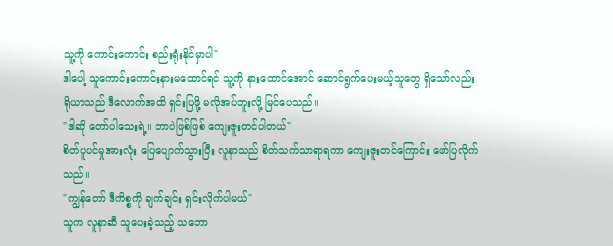သူ့ကို ကောင်းကောင်း စည်းရုံးနိုင်မှာပါ"
ဒါပေါ့ သူကောင်းကောင်းနားမထောင်ရင် သူ့ကို နားထောင်အောင် ဆောင်ရွက်ပေးမယ့်သူတွေ ရှိသော်လည်း ရိုယာသည် ဒီလောက်အထိ ရှင်းပြဖို့ မလိုအပ်ဘူးလို့ မြင်ပေသည်။
"ဒါဆို တော်ပါသေးရဲ့။ ဘာပဲဖြစ်ဖြစ် ကျေးဇူးတင်ပါတယ်"
စိတ်ပူပင်မှုအားလုံး ပြေပျောက်သွားပြီး လူနာသည် စိတ်သက်သာရာရကာ ကျေးဇူးတင်ကြောင်း ဖော်ပြလိုက်သည်။
"ကျွန်တော် ဒီကိစ္စကို ချက်ချင်း ရှင်းလိုက်ပါမယ်"
သူက လူနာဆီ သူပေးခဲ့သည့် သဘော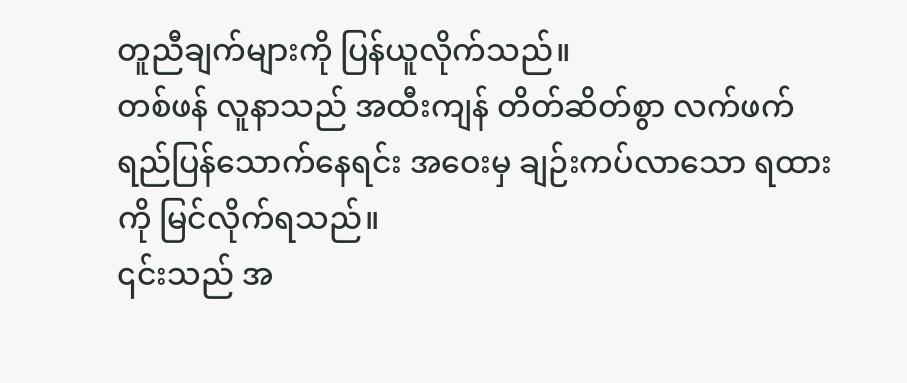တူညီချက်များကို ပြန်ယူလိုက်သည်။
တစ်ဖန် လူနာသည် အထီးကျန် တိတ်ဆိတ်စွာ လက်ဖက်ရည်ပြန်သောက်နေရင်း အဝေးမှ ချဉ်းကပ်လာသော ရထားကို မြင်လိုက်ရသည်။
၎င်းသည် အ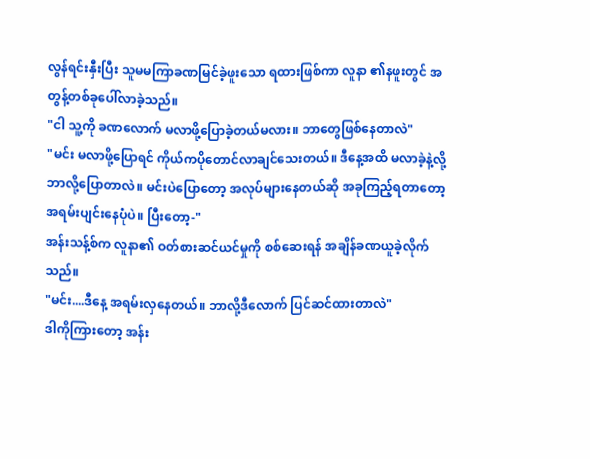လွန်ရင်းနှီးပြီး သူမမကြာခဏမြင်ခဲ့ဖူးသော ရထားဖြစ်ကာ လူနာ ၏နဖူးတွင် အတွန့်တစ်ခုပေါ်လာခဲ့သည်။
"ငါ သူ့ကို ခဏလောက် မလာဖို့ပြောခဲ့တယ်မလား။ ဘာတွေဖြစ်နေတာလဲ"
"မင်း မလာဖို့ပြောရင် ကိုယ်ကပိုတောင်လာချင်သေးတယ်။ ဒီနေ့အထိ မလာခဲ့နဲ့လို့ ဘာလို့ပြောတာလဲ။ မင်းပဲပြောတော့ အလုပ်များနေတယ်ဆို အခုကြည့်ရတာတော့ အရမ်းပျင်းနေပုံပဲ။ ပြီးတော့-"
အန်းသန့်စ်က လူနာ၏ ဝတ်စားဆင်ယင်မှုကို စစ်ဆေးရန် အချိန်ခဏယူခဲ့လိုက်သည်။
"မင်း....ဒီနေ့ အရမ်းလှနေတယ်။ ဘာလို့ဒီလောက် ပြင်ဆင်ထားတာလဲ"
ဒါကိုကြားတော့ အန်း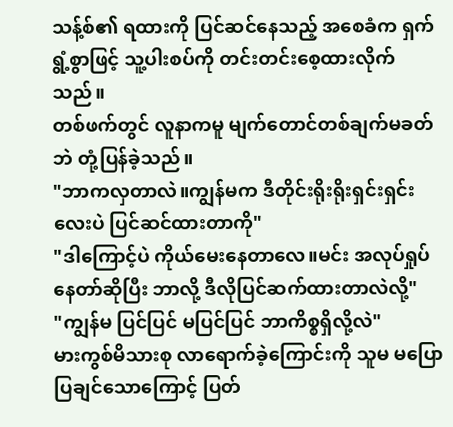သန့်စ်၏ ရထားကို ပြင်ဆင်နေသည့် အစေခံက ရှက်ရွံ့စွာဖြင့် သူ့ပါးစပ်ကို တင်းတင်းစေ့ထားလိုက်သည်။
တစ်ဖက်တွင် လူနာကမူ မျက်တောင်တစ်ချက်မခတ်ဘဲ တုံ့ပြန်ခဲ့သည်။
"ဘာကလှတာလဲ။ကျွန်မက ဒီတိုင်းရိုးရိုးရှင်းရှင်းလေးပဲ ပြင်ဆင်ထားတာကို"
"ဒါကြောင့်ပဲ ကိုယ်မေးနေတာလေ။မင်း အလုပ်ရှုပ်နေတာ်ဆိုပြီး ဘာလို့ ဒီလိုပြင်ဆက်ထားတာလဲလို့"
"ကျွန်မ ပြင်ပြင် မပြင်ပြင် ဘာကိစ္စရှိလို့လဲ"
မားကွစ်မိသားစု လာရောက်ခဲ့ကြောင်းကို သူမ မပြောပြချင်သောကြောင့် ပြတ်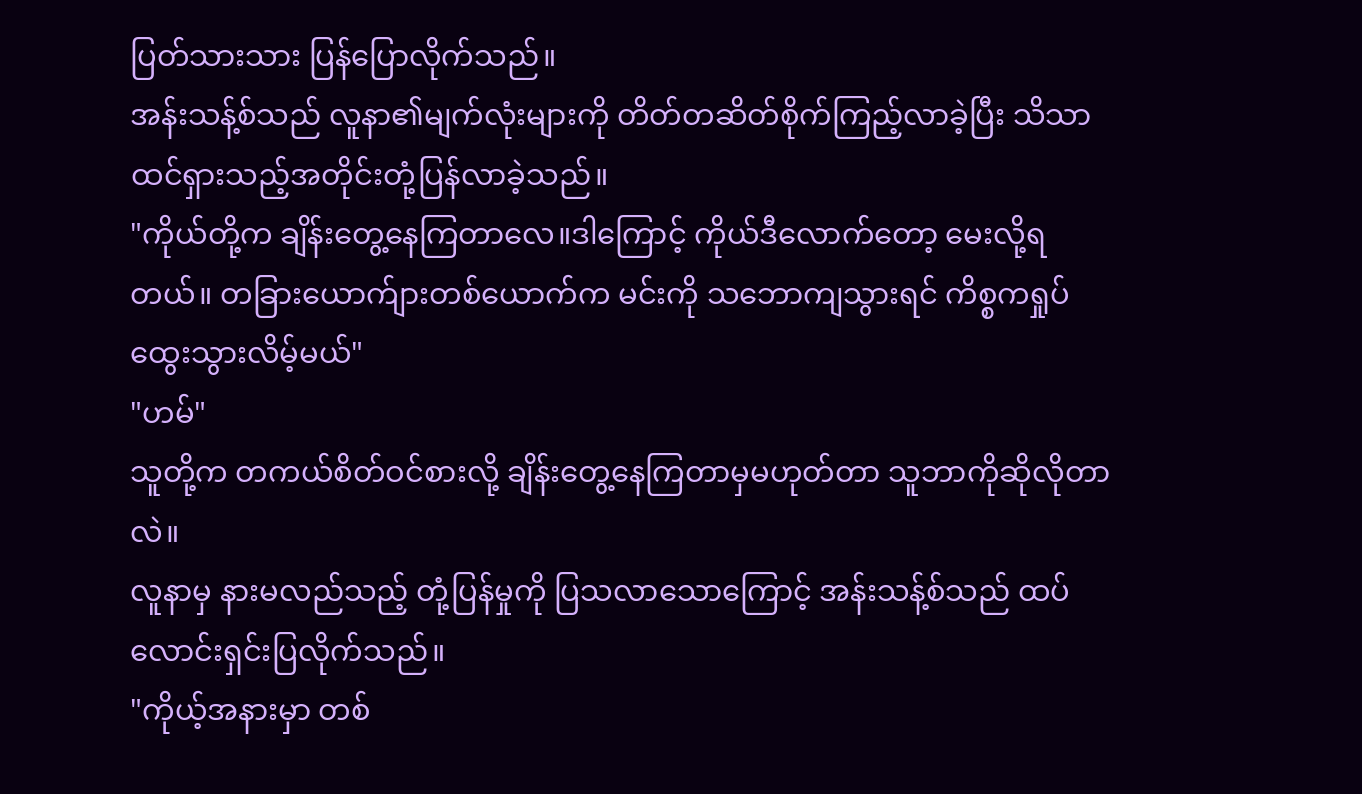ပြတ်သားသား ပြန်ပြောလိုက်သည်။
အန်းသန့်စ်သည် လူနာ၏မျက်လုံးများကို တိတ်တဆိတ်စိုက်ကြည့်လာခဲ့ပြီး သိသာထင်ရှားသည့်အတိုင်းတုံ့ပြန်လာခဲ့သည်။
"ကိုယ်တို့က ချိန်းတွေ့နေကြတာလေ။ဒါကြောင့် ကိုယ်ဒီလောက်တော့ မေးလို့ရတယ်။ တခြားယောက်ျားတစ်ယောက်က မင်းကို သဘောကျသွားရင် ကိစ္စကရှုပ်ထွေးသွားလိမ့်မယ်"
"ဟမ်"
သူတို့က တကယ်စိတ်ဝင်စားလို့ ချိန်းတွေ့နေကြတာမှမဟုတ်တာ သူဘာကိုဆိုလိုတာလဲ။
လူနာမှ နားမလည်သည့် တုံ့ပြန်မှုကို ပြသလာသောကြောင့် အန်းသန့်စ်သည် ထပ်လောင်းရှင်းပြလိုက်သည်။
"ကိုယ့်အနားမှာ တစ်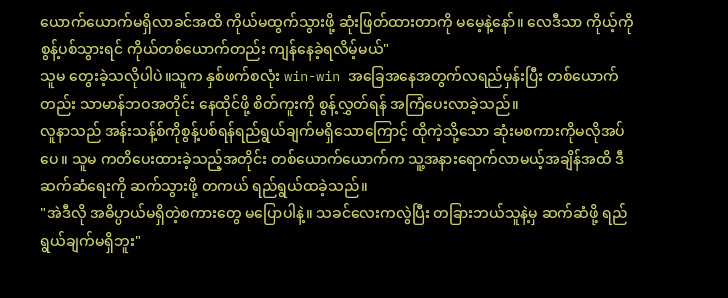ယောက်ယောက်မရှိလာခင်အထိ ကိုယ်မထွက်သွားဖို့ ဆုံးဖြတ်ထားတာကို မမေ့နဲ့နော်။ လေဒီသာ ကိုယ့်ကို စွန့်ပစ်သွားရင် ကိုယ်တစ်ယောက်တည်း ကျန်နေခဲ့ရလိမ့်မယ်"
သူမ တွေးခဲ့သလိုပါပဲ။သူက နှစ်ဖက်စလုံး win-win အခြေအနေအတွက်လရည်မှန်းပြီး တစ်ယောက်တည်း သာမာန်ဘဝအတိုင်း နေထိုင်ဖို့ စိတ်ကူးကို စွန့်လွှတ်ရန် အကြံပေးလာခဲ့သည်။
လူနာသည် အန်းသန့်စ်ကိုစွန့်ပစ်ရန်ရည်ရွယ်ချက်မရှိသောကြောင့် ထိုကဲ့သို့သော ဆုံးမစကားကိုမလိုအပ်ပေ။ သူမ ကတိပေးထားခဲ့သည့်အတိုင်း တစ်ယောက်ယောက်က သူ့အနားရောက်လာမယ့်အချိန်အထိ ဒီဆက်ဆံရေးကို ဆက်သွားဖို့ တကယ် ရည်ရွယ်ထခဲ့သည်။
"အဲဒီလို အဓိပ္ပာယ်မရှိတဲ့စကားတွေ မပြောပါနဲ့။ သခင်လေးကလွဲပြီး တခြားဘယ်သူနဲ့မှ ဆက်ဆံဖို့ ရည်ရွယ်ချက်မရှိဘူး"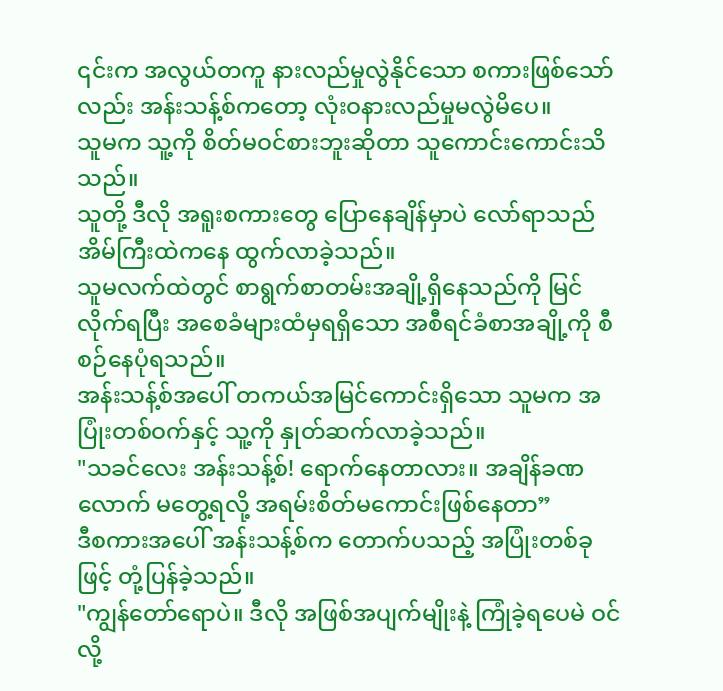၎င်းက အလွယ်တကူ နားလည်မှုလွဲနိုင်သော စကားဖြစ်သော်လည်း အန်းသန့်စ်ကတော့ လုံးဝနားလည်မှုမလွဲမိပေ။
သူမက သူ့ကို စိတ်မဝင်စားဘူးဆိုတာ သူကောင်းကောင်းသိသည်။
သူတို့ ဒီလို အရူးစကားတွေ ပြောနေချိန်မှာပဲ လော်ရာသည် အိမ်ကြီးထဲကနေ ထွက်လာခဲ့သည်။
သူမလက်ထဲတွင် စာရွက်စာတမ်းအချို့ရှိနေသည်ကို မြင်လိုက်ရပြီး အစေခံများထံမှရရှိသော အစီရင်ခံစာအချို့ကို စီစဉ်နေပုံရသည်။
အန်းသန့်စ်အပေါ် တကယ်အမြင်ကောင်းရှိသော သူမက အပြုံးတစ်ဝက်နှင့် သူ့ကို နှုတ်ဆက်လာခဲ့သည်။
"သခင်လေး အန်းသန့်စ်! ရောက်နေတာလား။ အချိန်ခဏလောက် မတွေ့ရလို့ အရမ်းစိတ်မကောင်းဖြစ်နေတာ”
ဒီစကားအပေါ် အန်းသန့်စ်က တောက်ပသည့် အပြုံးတစ်ခုဖြင့် တုံ့ပြန်ခဲ့သည်။
"ကျွန်တော်ရောပဲ။ ဒီလို အဖြစ်အပျက်မျိုးနဲ့ ကြုံခဲ့ရပေမဲ ဝင်လို့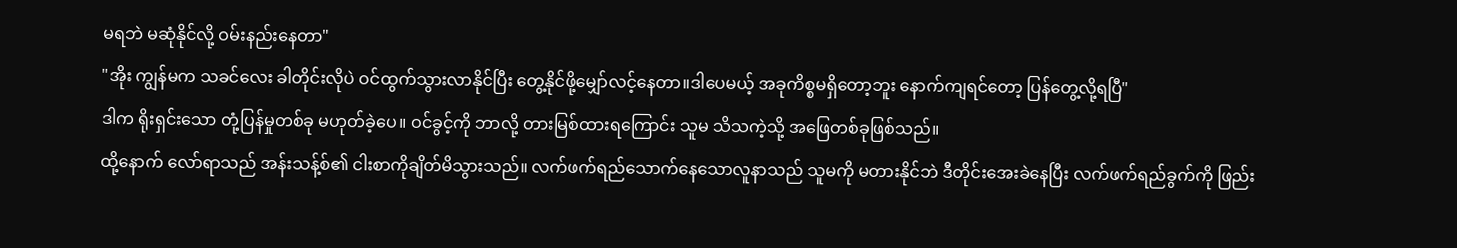မရဘဲ မဆုံနိုင်လို့ ဝမ်းနည်းနေတာ"
"အိုး ကျွန်မက သခင်လေး ခါတိုင်းလိုပဲ ဝင်ထွက်သွားလာနိုင်ပြီး တွေ့နိုင်ဖို့မျှော်လင့်နေတာ။ဒါပေမယ့် အခုကိစ္စမရှိတော့ဘူး နောက်ကျရင်တော့ ပြန်တွေ့လို့ရပြီ"
ဒါက ရိုးရှင်းသော တုံ့ပြန်မှုတစ်ခု မဟုတ်ခဲ့ပေ။ ဝင်ခွင့်ကို ဘာလို့ တားမြစ်ထားရကြောင်း သူမ သိသကဲ့သို့ အဖြေတစ်ခုဖြစ်သည်။
ထို့နောက် လော်ရာသည် အန်းသန့်စ်၏ ငါးစာကိုချိတ်မိသွားသည်။ လက်ဖက်ရည်သောက်နေသောလူနာသည် သူမကို မတားနိုင်ဘဲ ဒီတိုင်းအေးခဲနေပြီး လက်ဖက်ရည်ခွက်ကို ဖြည်း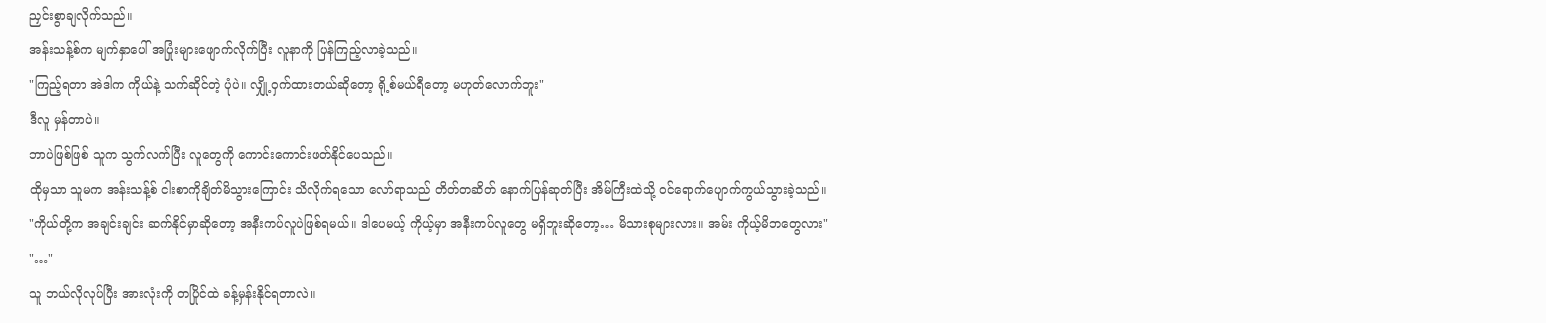ညှင်းစွာချလိုက်သည်။
အန်းသန့်စ်က မျက်နှာပေါ် အပြုံးများဖျောက်လိုက်ပြီး လူနာကို ပြန်ကြည့်လာခဲ့သည်။
"ကြည့်ရတာ အဲဒါက ကိုယ်နဲ့ သက်ဆိုင်တဲ့ ပုံပဲ။ လျှို့ဝှက်ထားတယ်ဆိုတော့ ရို့စ်မယ်ရီတော့ မဟုတ်လောက်ဘူး"
ဒီလူ မှန်တာပဲ။
ဘာပဲဖြစ်ဖြစ် သူက သွက်လက်ပြီး လူတွေကို ကောင်းကောင်းဖတ်နိုင်ပေသည်။
ထိုမှသာ သူမက အန်းသန့်စ် ငါးစာကိုချိတ်မိသွားကြောင်း သိလိုက်ရသော လော်ရာသည် တိတ်တဆိတ် နောက်ပြန်ဆုတ်ပြီး အိမ်ကြီးထဲသို့ ဝင်ရောက်ပျောက်ကွယ်သွားခဲ့သည်။
"ကိုယ်တို့က အချင်းချင်း ဆက်နိုင်မှာဆိုတော့ အနီးကပ်လူပဲဖြစ်ရမယ်။ ဒါပေမယ့် ကိုယ့်မှာ အနီးကပ်လူတွေ မရှိဘူးဆိုတော့… မိသားစုများလား။ အမ်း ကိုယ့်မိဘတွေလား"
"…"
သူ ဘယ်လိုလုပ်ပြီး အားလုံးကို တပြိုင်ထဲ ခန့်မှန်းနိုင်ရတာလဲ။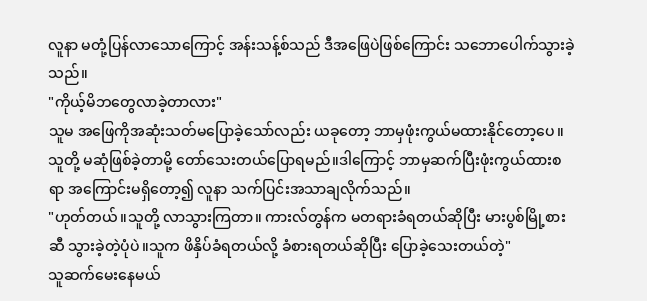လူနာ မတုံ့ပြန်လာသောကြောင့် အန်းသန့်စ်သည် ဒီအဖြေပဲဖြစ်ကြောင်း သဘောပေါက်သွားခဲ့သည်။
"ကိုယ့်မိဘတွေလာခဲ့တာလား"
သူမ အဖြေကိုအဆုံးသတ်မပြောခဲ့သော်လည်း ယခုတော့ ဘာမှဖုံးကွယ်မထားနိုင်တော့ပေ။ သူတို့ မဆုံဖြစ်ခဲ့တာမို့ တော်သေးတယ်ပြောရမည်။ဒါကြောင့် ဘာမှဆက်ပြီးဖုံးကွယ်ထားစရာ အကြောင်းမရှိတော့၍ လူနာ သက်ပြင်းအသာချလိုက်သည်။
"ဟုတ်တယ်။သူတို့ လာသွားကြတာ။ ကားလ်တွန်က မတရားခံရတယ်ဆိုပြီး မားပွစ်မြို့စားဆီ သွားခဲ့တဲ့ပုံပဲ။သူက ဖိနှိပ်ခံရတယ်လို့ ခံစားရတယ်ဆိုပြီး ပြောခဲ့သေးတယ်တဲ့"
သူဆက်မေးနေမယ်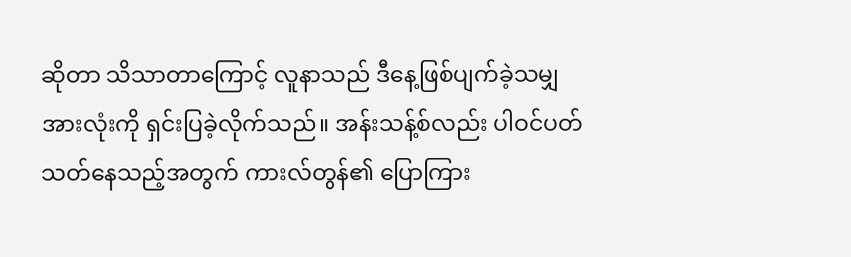ဆိုတာ သိသာတာကြောင့် လူနာသည် ဒီနေ့ဖြစ်ပျက်ခဲ့သမျှ အားလုံးကို ရှင်းပြခဲ့လိုက်သည်။ အန်းသန့်စ်လည်း ပါဝင်ပတ်သတ်နေသည့်အတွက် ကားလ်တွန်၏ ပြောကြား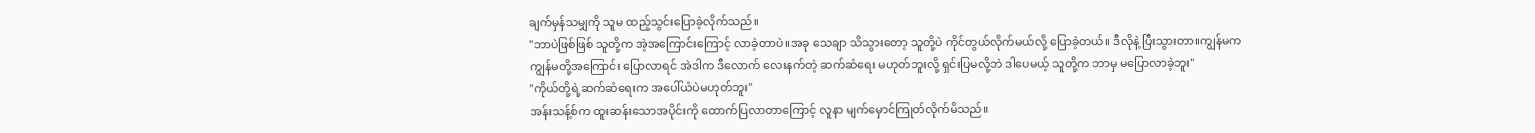ချက်မှန်သမျှကို သူမ ထည့်သွင်းပြောခဲ့လိုက်သည်။
"ဘာပဲဖြစ်ဖြစ် သူတို့က အဲ့အကြောင်းကြောင့် လာခဲ့တာပဲ။အခု သေချာ သိသွားတော့ သူတို့ပဲ ကိုင်တွယ်လိုက်မယ်လို့ ပြောခဲ့တယ်။ ဒီလိုနဲ့ ပြီးသွားတာ။ကျွန်မက ကျွန်မတို့အကြောင်း ပြောလာရင် အဲဒါက ဒီလောက် လေးနက်တဲ့ ဆက်ဆံရေး မဟုတ်ဘူးလို့ ရှင်းပြမလို့ဘဲ ဒါပေမယ့် သူတို့က ဘာမှ မပြောလာခဲ့ဘူး"
"ကိုယ်တို့ရဲ့ဆက်ဆံရေးက အပေါ်ယံပဲမဟုတ်ဘူး"
အန်းသန့်စ်က ထူးဆန်းသောအပိုင်းကို ထောက်ပြလာတာကြောင့် လူနာ မျက်မှောင်ကြုတ်လိုက်မိသည်။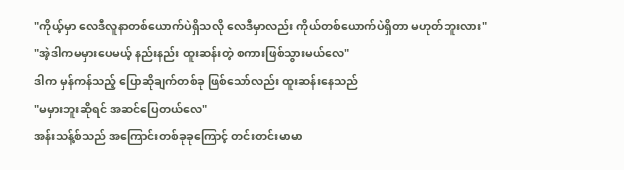"ကိုယ့်မှာ လေဒီလူနာတစ်ယောက်ပဲရှိသလို လေဒီမှာလည်း ကိုယ်တစ်ယောက်ပဲရှိတာ မဟုတ်ဘူးလား"
"အဲ့ဒါကမမှားပေမယ့် နည်းနည်း ထူးဆန်းတဲ့ စကားဖြစ်သွားမယ်လေ"
ဒါက မှန်ကန်သည့် ပြောဆိုချက်တစ်ခု ဖြစ်သော်လည်း ထူးဆန်းနေသည်
"မမှားဘူးဆိုရင် အဆင်ပြေတယ်လေ"
အန်းသန့်စ်သည် အကြောင်းတစ်ခုခုကြောင့် တင်းတင်းမာမာ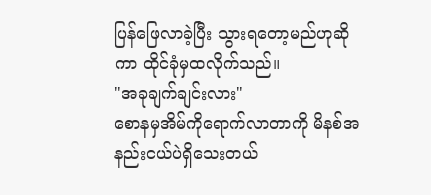ပြန်ဖြေလာခဲ့ပြီး သွားရတော့မည်ဟုဆိုကာ ထိုင်ခုံမှထလိုက်သည်။
"အခုချက်ချင်းလား"
စောနမှအိမ်ကိုရောက်လာတာကို မိနစ်အနည်းငယ်ပဲရှိသေးတယ်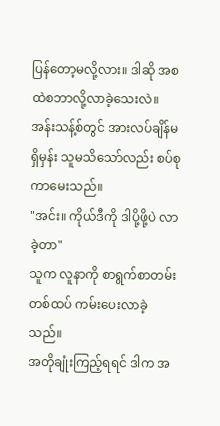ပြန်တော့မလို့လား။ ဒါဆို အစထဲစဘာလို့လာခဲ့သေးလဲ။
အန်းသန့်စ်တွင် အားလပ်ချိန်မရှိမှန်း သူမသိသော်လည်း စပ်စုကာမေးသည်။
"အင်း။ ကိုယ်ဒီကို ဒါပို့ဖို့ပဲ လာခဲ့တာ"
သူက လူနာကို စာရွက်စာတမ်းတစ်ထပ် ကမ်းပေးလာခဲ့သည်။
အတိုချုံးကြည့်ရရင် ဒါက အ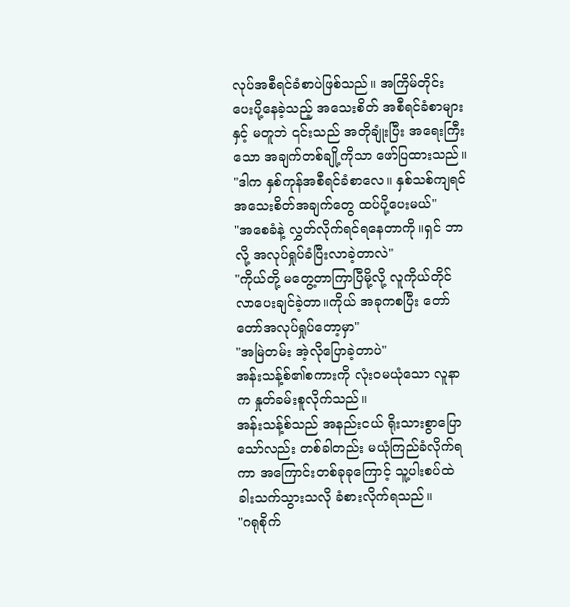လုပ်အစီရင်ခံစာပဲဖြစ်သည်။ အကြိမ်တိုင်း ပေးပို့နေခဲ့သည့် အသေးစိတ် အစီရင်ခံစာများနှင့် မတူဘဲ ၎င်းသည် အတိုချုံးပြီး အရေးကြီးသော အချက်တစ်ချို့ကိုသာ ဖော်ပြထားသည်။
"ဒါက နှစ်ကုန်အစီရင်ခံစာလေ။ နှစ်သစ်ကျရင် အသေးစိတ်အချက်တွေ ထပ်ပို့ပေးမယ်"
"အစေခံနဲ့ လွှတ်လိုက်ရင်ရနေတာကို။ရှင် ဘာလို့ အလုပ်ရှုပ်ခံပြီးလာခဲ့တာလဲ"
"ကိုယ်တို့ မတွေ့တာကြာပြီမို့လို့ လူကိုယ်တိုင် လာပေးချင်ခဲ့တာ။ကိုယ် အခုကစပြီး တော်တော်အလုပ်ရှုပ်တော့မှာ"
"အမြဲတမ်း အဲ့လိုပြောခဲ့တာပဲ"
အန်းသန့်စ်၏စကားကို လုံးဝမယုံသော လူနာက နှုတ်ခမ်းစူလိုက်သည်။
အန်းသန့်စ်သည် အနည်းငယ် ရိုးသားစွာပြောသော်လည်း တစ်ခါတည်း မယုံကြည်ခံလိုက်ရကာ အကြောင်းတစ်ခုခုကြောင့် သူ့ပါးစပ်ထဲ ခါးသက်သွားသလို ခံစားလိုက်ရသည်။
"ဂရုစိုက်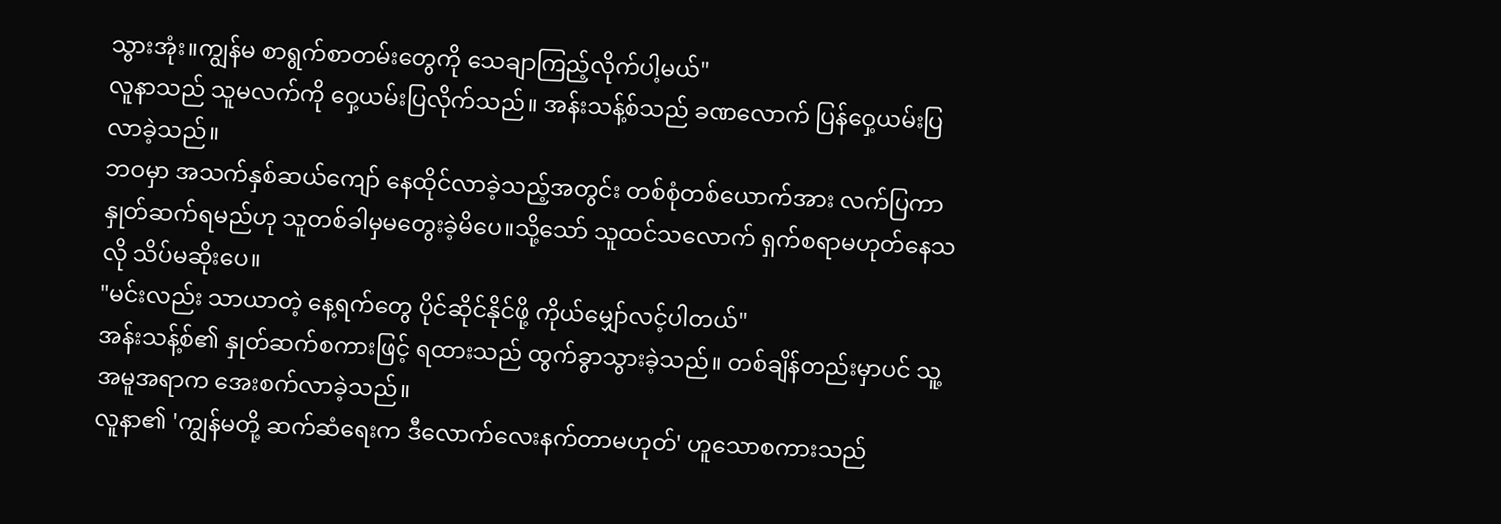သွားအုံး။ကျွန်မ စာရွက်စာတမ်းတွေကို သေချာကြည့်လိုက်ပါ့မယ်"
လူနာသည် သူမလက်ကို ဝှေ့ယမ်းပြလိုက်သည်။ အန်းသန့်စ်သည် ခဏလောက် ပြန်ဝှေ့ယမ်းပြလာခဲ့သည်။
ဘဝမှာ အသက်နှစ်ဆယ်ကျော် နေထိုင်လာခဲ့သည့်အတွင်း တစ်စုံတစ်ယောက်အား လက်ပြကာနှုတ်ဆက်ရမည်ဟု သူတစ်ခါမှမတွေးခဲ့မိပေ။သို့သော် သူထင်သလောက် ရှက်စရာမဟုတ်နေသလို သိပ်မဆိုးပေ။
"မင်းလည်း သာယာတဲ့ နေ့ရက်တွေ ပိုင်ဆိုင်နိုင်ဖို့ ကိုယ်မျှော်လင့်ပါတယ်"
အန်းသန့်စ်၏ နှုတ်ဆက်စကားဖြင့် ရထားသည် ထွက်ခွာသွားခဲ့သည်။ တစ်ချိန်တည်းမှာပင် သူ့အမူအရာက အေးစက်လာခဲ့သည်။
လူနာ၏ 'ကျွန်မတို့ ဆက်ဆံရေးက ဒီလောက်လေးနက်တာမဟုတ်' ဟူသောစကားသည်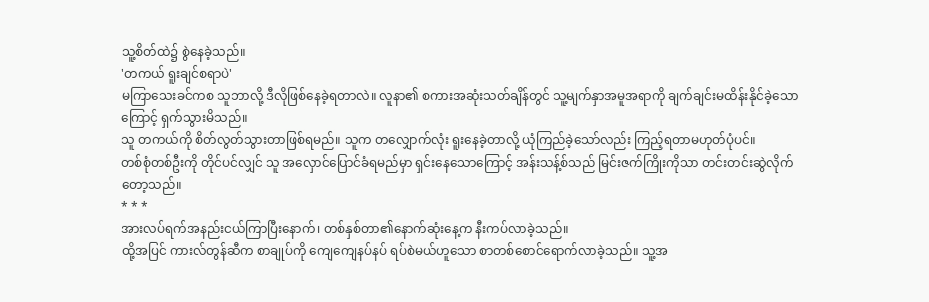သူ့စိတ်ထဲ၌ စွဲနေခဲ့သည်။
'တကယ် ရူးချင်စရာပဲ'
မကြာသေးခင်ကစ သူဘာလို့ ဒီလိုဖြစ်နေခဲ့ရတာလဲ။ လူနာ၏ စကားအဆုံးသတ်ချိန်တွင် သူ့မျက်နှာအမူအရာကို ချက်ချင်းမထိန်းနိုင်ခဲ့သောကြောင့် ရှက်သွားမိသည်။
သူ တကယ်ကို စိတ်လွတ်သွားတာဖြစ်ရမည်။ သူက တလျှောက်လုံး ရူးနေခဲ့တာလို့ ယုံကြည်ခဲ့သော်လည်း ကြည့်ရတာမဟုတ်ပုံပင်။
တစ်စုံတစ်ဦးကို တိုင်ပင်လျှင် သူ အလှောင်ပြောင်ခံရမည်မှာ ရှင်းနေသောကြောင့် အန်းသန့်စ်သည် မြင်းဇက်ကြိုးကိုသာ တင်းတင်းဆွဲလိုက်တော့သည်။
* * *
အားလပ်ရက်အနည်းငယ်ကြာပြီးနောက်၊ တစ်နှစ်တာ၏နောက်ဆုံးနေ့က နီးကပ်လာခဲ့သည်။
ထို့အပြင် ကားလ်တွန်ဆီက စာချုပ်ကို ကျေကျေနပ်နပ် ရပ်စဲမယ်ဟူသော စာတစ်စောင်ရောက်လာခဲ့သည်။ သူ့အ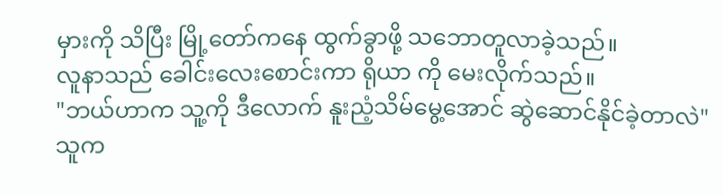မှားကို သိပြီး မြို့တော်ကနေ ထွက်ခွာဖို့ သဘောတူလာခဲ့သည်။
လူနာသည် ခေါင်းလေးစောင်းကာ ရိုယာ ကို မေးလိုက်သည်။
"ဘယ်ဟာက သူ့ကို ဒီလောက် နူးညံ့သိမ်မွေ့အောင် ဆွဲဆောင်နိုင်ခဲ့တာလဲ"
သူက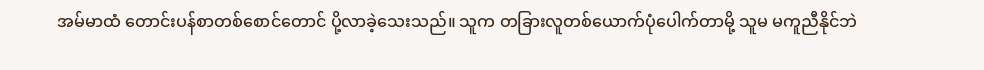အမ်မာထံ တောင်းပန်စာတစ်စောင်တောင် ပို့လာခဲ့သေးသည်။ သူက တခြားလူတစ်ယောက်ပုံပေါက်တာမို့ သူမ မကူညီနိုင်ဘဲ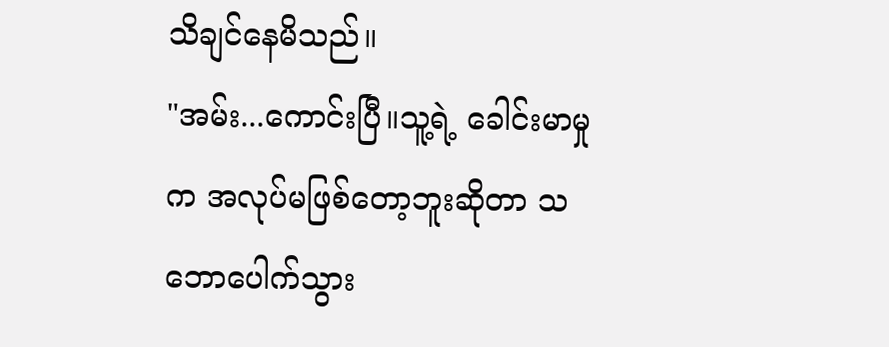သိချင်နေမိသည်။
"အမ်း...ကောင်းပြီ။သူ့ရဲ့ ခေါင်းမာမှုက အလုပ်မဖြစ်တော့ဘူးဆိုတာ သဘောပေါက်သွား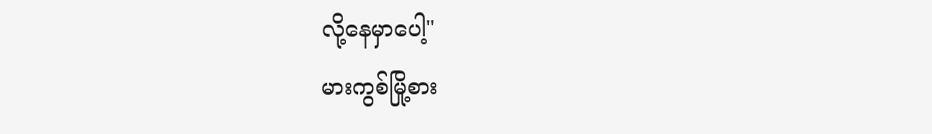လို့နေမှာပေါ့"
မားကွစ်မြို့စား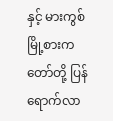နှင့် မားကွစ်မြို့စားကတော်တို့ ပြန်ရောက်လာ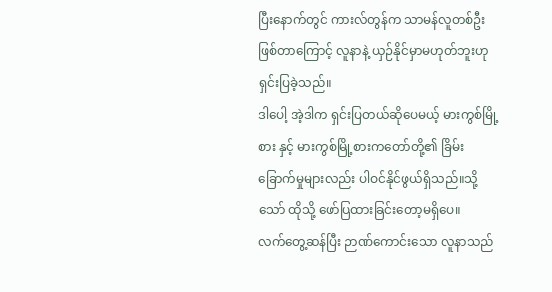ပြီးနောက်တွင် ကားလ်တွန်က သာမန်လူတစ်ဦးဖြစ်တာကြောင့် လူနာနဲ့ ယှဉ်နိုင်မှာမဟုတ်ဘူးဟု ရှင်းပြခဲ့သည်။
ဒါပေါ့ အဲ့ဒါက ရှင်းပြတယ်ဆိုပေမယ့် မားကွစ်မြို့စား နှင့် မားကွစ်မြို့စားကတော်တို့၏ ခြိမ်းခြောက်မှုများလည်း ပါဝင်နိုင်ဖွယ်ရှိသည်။သို့သော် ထိုသို့ ဖော်ပြထားခြင်းတော့မရှိပေ။
လက်တွေ့ဆန်ပြီး ဉာဏ်ကောင်းသော လူနာသည်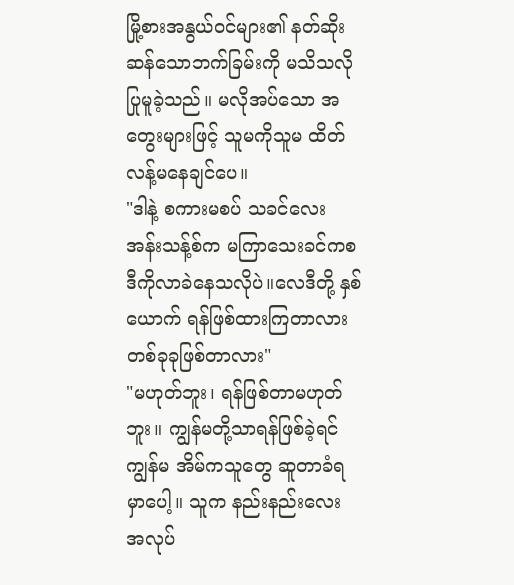မြို့စားအနွယ်ဝင်များ၏ နတ်ဆိုးဆန်သောဘက်ခြမ်းကို မသိသလို ပြုမူခဲ့သည်။ မလိုအပ်သော အတွေးများဖြင့် သူမကိုသူမ ထိတ်လန့်မနေချင်ပေ။
"ဒါနဲ့ စကားမစပ် သခင်လေး အန်းသန့်စ်က မကြာသေးခင်ကစ ဒီကိုလာခဲနေသလိုပဲ။လေဒီတို့ နှစ်ယောက် ရန်ဖြစ်ထားကြတာလား တစ်ခုခုဖြစ်တာလား"
"မဟုတ်ဘူး၊ ရန်ဖြစ်တာမဟုတ်ဘူး။ ကျွန်မတို့သာရန်ဖြစ်ခဲ့ရင် ကျွန်မ အိမ်ကသူတွေ ဆူတာခံရမှာပေါ့။ သူက နည်းနည်းလေး အလုပ်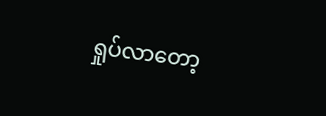ရှုပ်လာတော့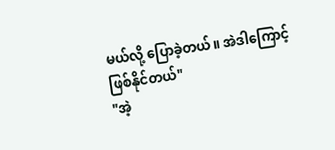မယ်လို့ ပြောခဲ့တယ်။ အဲဒါကြောင့် ဖြစ်နိုင်တယ်"
"အဲ့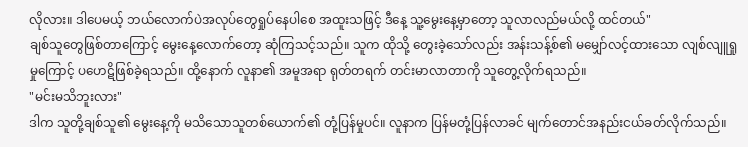လိုလား။ ဒါပေမယ့် ဘယ်လောက်ပဲအလုပ်တွေရှုပ်နေပါစေ အထူးသဖြင့် ဒီနေ့ သူ့မွေးနေ့မှာတော့ သူလာလည်မယ်လို့ ထင်တယ်"
ချစ်သူတွေဖြစ်တာကြောင့် မွေးနေ့လောက်တော့ ဆုံကြသင့်သည်။ သူက ထိုသို့ တွေးခဲ့သော်လည်း အန်းသန့်စ်၏ မမျှော်လင့်ထားသော လျစ်လျူရှုမှုကြောင့် ပဟေဋိဖြစ်ခဲ့ရသည်။ ထို့နောက် လူနာ၏ အမူအရာ ရုတ်တရက် တင်းမာလာတာကို သူတွေ့လိုက်ရသည်။
"မင်းမသိဘူးလား"
ဒါက သူတို့ချစ်သူ၏ မွေးနေ့ကို မသိသောသူတစ်ယောက်၏ တုံ့ပြန်မှုပင်။ လူနာက ပြန်မတုံ့ပြန်လာခင် မျက်တောင်အနည်းငယ်ခတ်လိုက်သည်။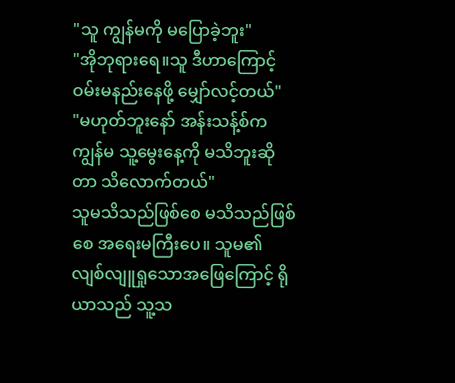"သူ ကျွန်မကို မပြောခဲ့ဘူး"
"အိုဘုရားရေ။သူ ဒီဟာကြောင့် ဝမ်းမနည်းနေဖို့ မျှော်လင့်တယ်"
"မဟုတ်ဘူးနော် အန်းသန့်စ်က ကျွန်မ သူ့မွေးနေ့ကို မသိဘူးဆိုတာ သိလောက်တယ်"
သူမသိသည်ဖြစ်စေ မသိသည်ဖြစ်စေ အရေးမကြီးပေ။ သူမ၏ လျစ်လျူရှုသောအဖြေကြောင့် ရိုယာသည် သူ့သ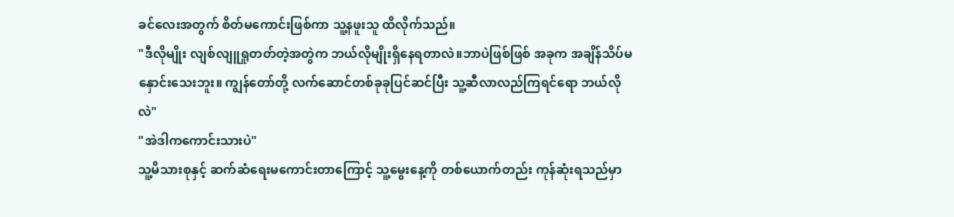ခင်လေးအတွက် စိတ်မကောင်းဖြစ်ကာ သူ့နဖူးသူ ထိလိုက်သည်။
"ဒီလိုမျိုး လျစ်လျူရှုတတ်တဲ့အတွဲက ဘယ်လိုမျိုးရှိနေရတာလဲ။ဘာပဲဖြစ်ဖြစ် အခုက အချိန်သိပ်မနှောင်းသေးဘူး။ ကျွန်တော်တို့ လက်ဆောင်တစ်ခုခုပြင်ဆင်ပြီး သူ့ဆီလာလည်ကြရင်ရော ဘယ်လိုလဲ"
"အဲဒါကကောင်းသားပဲ"
သူ့မိသားစုနှင့် ဆက်ဆံရေးမကောင်းတာကြောင့် သူ့မွေးနေ့ကို တစ်ယောက်တည်း ကုန်ဆုံးရသည်မှာ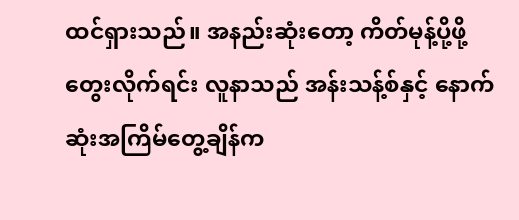ထင်ရှားသည်။ အနည်းဆုံးတော့ ကိတ်မုန့်ပို့ဖို့ တွေးလိုက်ရင်း လူနာသည် အန်းသန့်စ်နှင့် နောက်ဆုံးအကြိမ်တွေ့ချိန်က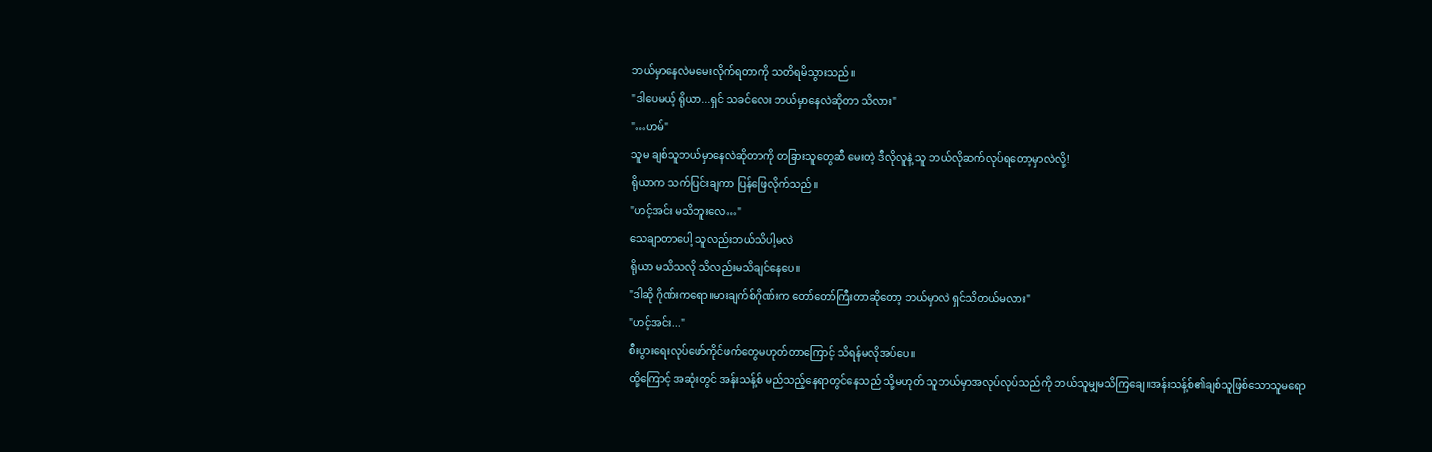ဘယ်မှာနေလဲမမေးလိုက်ရတာကို သတိရမိသွားသည်။
"ဒါပေမယ့် ရိုယာ...ရှင် သခင်လေး ဘယ်မှာနေလဲဆိုတာ သိလား"
"…ဟမ်"
သူမ ချစ်သူဘယ်မှာနေလဲဆိုတာကို တခြားသူတွေဆီ မေးတဲ့ ဒီလိုလူနဲ့ သူ ဘယ်လိုဆက်လုပ်ရတော့မှာလဲလို့!
ရိုယာက သက်ပြင်းချကာ ပြန်ဖြေလိုက်သည်။
"ဟင့်အင်း မသိဘူးလေ…"
သေချာတာပေါ့ သူလည်းဘယ်သိပါ့မလဲ
ရိုယာ မသိသလို သိလည်းမသိချင်နေပေ။
"ဒါဆို ဂိုဏ်းကရော။မားချက်စ်ဂိုဏ်းက တော်တော်ကြီးတာဆိုတော့ ဘယ်မှာလဲ ရှင်သိတယ်မလား"
"ဟင့်အင်း..."
စီးပွားရေးလုပ်ဖော်ကိုင်ဖက်တွေမဟုတ်တာကြောင့် သိရန်မလိုအပ်ပေ။
ထို့ကြောင့် အဆုံးတွင် အန်းသန့်စ် မည်သည့်နေရာတွင်နေသည် သို့မဟုတ် သူဘယ်မှာအလုပ်လုပ်သည်ကို ဘယ်သူမျှမသိကြချေ။အန်းသန့်စ်၏ချစ်သူဖြစ်သောသူမရော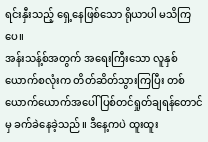ရင်းနှီးသည့် ရှေ့နေဖြစ်သော ရိုယာပါ မသိကြပေ။
အန်းသန့်စ်အတွက် အရေးကြီးသော လူနှစ်ယောက်စလုံးက တိတ်ဆိတ်သွားကြပြီး တစ်ယောက်ယောက်အပေါ် ပြစ်တင်ရှုတ်ချရန်တောင်မှ ခက်ခဲနေခဲ့သည်။ ဒီနေ့ကပဲ ထူးထူး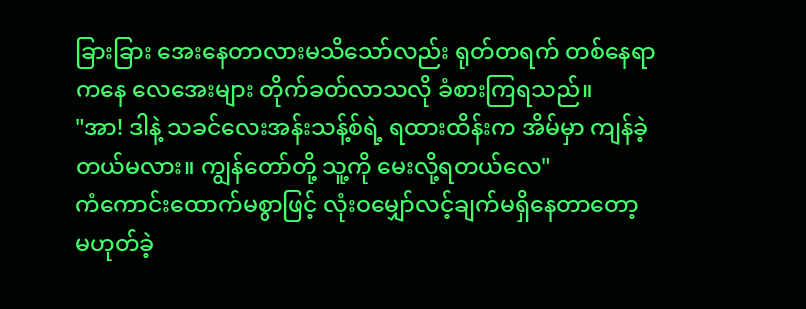ခြားခြား အေးနေတာလားမသိသော်လည်း ရုတ်တရက် တစ်နေရာကနေ လေအေးများ တိုက်ခတ်လာသလို ခံစားကြရသည်။
"အာ! ဒါနဲ့ သခင်လေးအန်းသန့်စ်ရဲ့ ရထားထိန်းက အိမ်မှာ ကျန်ခဲ့တယ်မလား။ ကျွန်တော်တို့ သူ့ကို မေးလို့ရတယ်လေ"
ကံကောင်းထောက်မစွာဖြင့် လုံးဝမျှော်လင့်ချက်မရှိနေတာတော့ မဟုတ်ခဲ့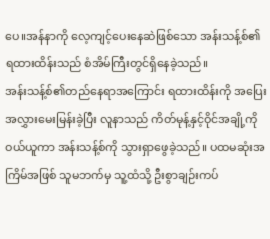ပေ။အန်နာကို လေ့ကျင့်ပေးနေဆဲဖြစ်သော အန်းသန့်စ်၏ ရထားထိန်းသည် စံအိမ်ကြီးတွင်ရှိနေခဲ့သည်။
အန်းသန့်စ်၏တည်နေရာအကြောင်း ရထားထိန်းကို အပြေးအလွှားမေးမြန်းခဲ့ပြီး လူနာသည် ကိတ်မုန့်နှင့်ဝိုင်အချို့ကိုဝယ်ယူကာ အန်းသန့်စ်ကို သွားရှာဖွေခဲ့သည်။ ပထမဆုံးအကြိမ်အဖြစ် သူမဘက်မှ သူ့ထံသို့ ဦးစွာချဉ်းကပ်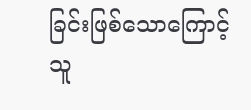ခြင်းဖြစ်သောကြောင့် သူ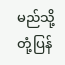မည်သို့တုံ့ပြန်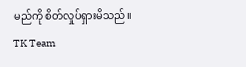မည်ကို စိတ်လှုပ်ရှားမိသည်။
TK Team